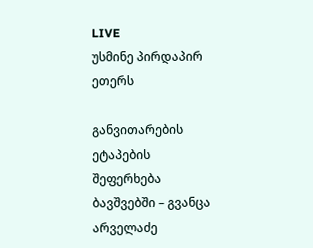LIVE
უსმინე პირდაპირ ეთერს

განვითარების ეტაპების შეფერხება ბავშვებში – გვანცა არველაძე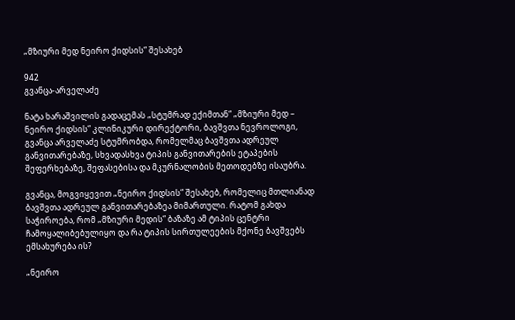„მზიური მედ ნეირო ქიდსის“ შესახებ

942
გვანცა-არველაძე

ნატა ხარაშვილის გადაცემას „სტუმრად ექიმთან“ „მზიური მედ – ნეირო ქიდსის“ კლინიკური დირექტორი, ბავშვთა ნევროლოგი, გვანცა არველაძე სტუმრობდა, რომელმაც ბავშვთა ადრეულ განვითარებაზე, სხვადასხვა ტიპის განვითარების ეტაპების შეფერხებაზე, შეფასებისა და მკურნალობის მეთოდებზე ისაუბრა.

გვანცა, მოგვიყევით „ნეირო ქიდსის“ შესახებ, რომელიც მთლიანად ბავშვთა ადრეულ განვითარებაზეა მიმართული. რატომ გახდა საჭიროება, რომ „მზიური მედის“ ბაზაზე ამ ტიპის ცენტრი ჩამოყალიბებულიყო და რა ტიპის სირთულეების მქონე ბავშვებს ემსახურება ის?

„ნეირო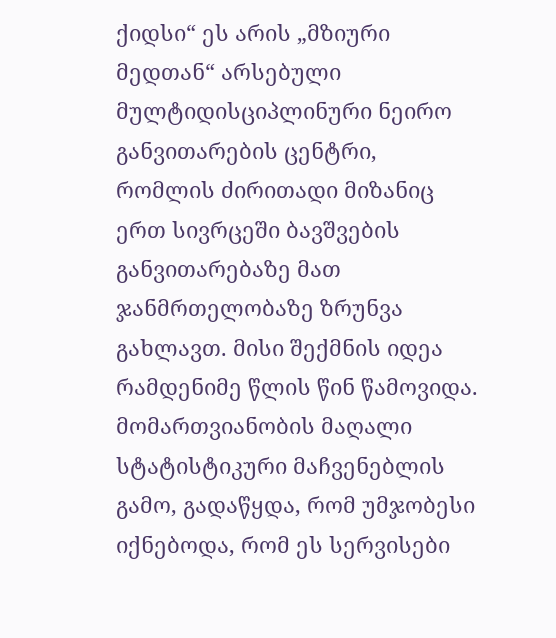ქიდსი“ ეს არის „მზიური მედთან“ არსებული მულტიდისციპლინური ნეირო განვითარების ცენტრი, რომლის ძირითადი მიზანიც ერთ სივრცეში ბავშვების განვითარებაზე მათ ჯანმრთელობაზე ზრუნვა გახლავთ. მისი შექმნის იდეა რამდენიმე წლის წინ წამოვიდა. მომართვიანობის მაღალი სტატისტიკური მაჩვენებლის გამო, გადაწყდა, რომ უმჯობესი იქნებოდა, რომ ეს სერვისები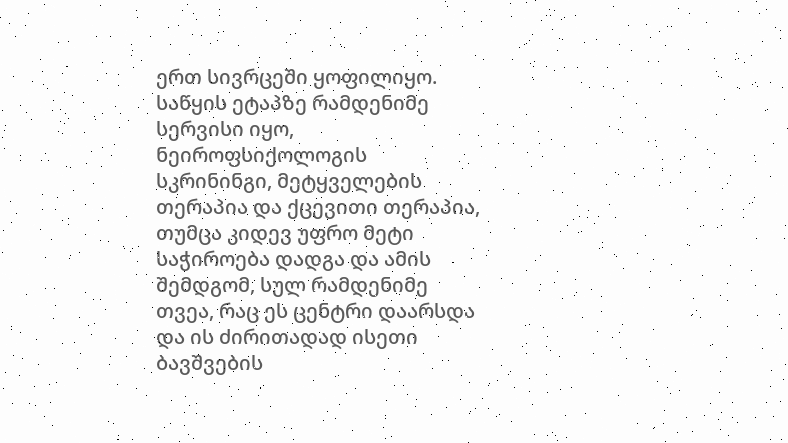ერთ სივრცეში ყოფილიყო. საწყის ეტაპზე რამდენიმე სერვისი იყო, ნეიროფსიქოლოგის სკრინინგი, მეტყველების თერაპია და ქცევითი თერაპია, თუმცა კიდევ უფრო მეტი საჭიროება დადგა და ამის შემდგომ, სულ რამდენიმე თვეა, რაც ეს ცენტრი დაარსდა და ის ძირითადად ისეთი ბავშვების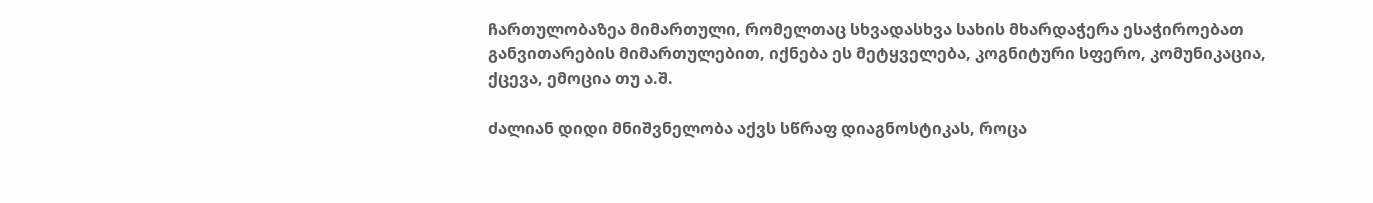ჩართულობაზეა მიმართული, რომელთაც სხვადასხვა სახის მხარდაჭერა ესაჭიროებათ განვითარების მიმართულებით, იქნება ეს მეტყველება, კოგნიტური სფერო, კომუნიკაცია, ქცევა, ემოცია თუ ა.შ.

ძალიან დიდი მნიშვნელობა აქვს სწრაფ დიაგნოსტიკას, როცა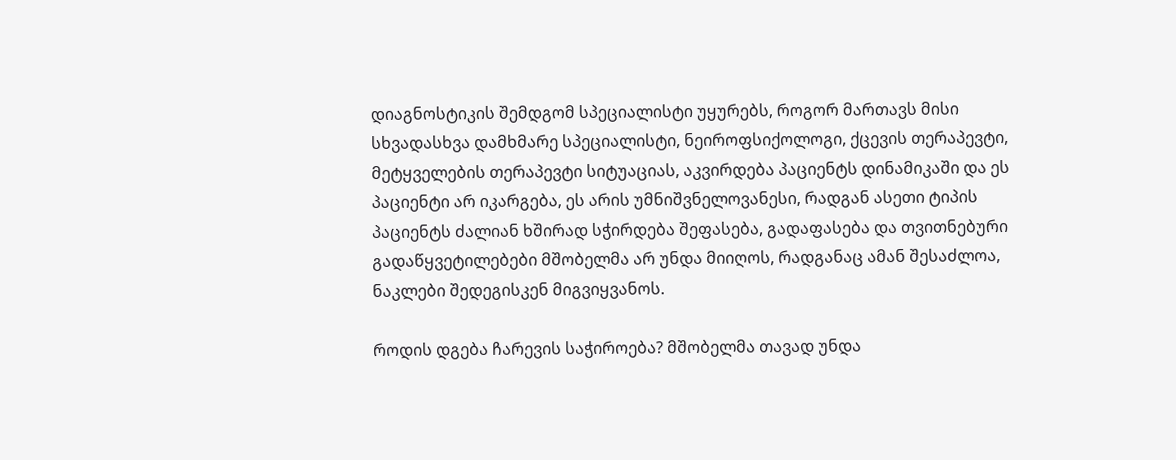დიაგნოსტიკის შემდგომ სპეციალისტი უყურებს, როგორ მართავს მისი სხვადასხვა დამხმარე სპეციალისტი, ნეიროფსიქოლოგი, ქცევის თერაპევტი, მეტყველების თერაპევტი სიტუაციას, აკვირდება პაციენტს დინამიკაში და ეს პაციენტი არ იკარგება, ეს არის უმნიშვნელოვანესი, რადგან ასეთი ტიპის პაციენტს ძალიან ხშირად სჭირდება შეფასება, გადაფასება და თვითნებური გადაწყვეტილებები მშობელმა არ უნდა მიიღოს, რადგანაც ამან შესაძლოა, ნაკლები შედეგისკენ მიგვიყვანოს.

როდის დგება ჩარევის საჭიროება? მშობელმა თავად უნდა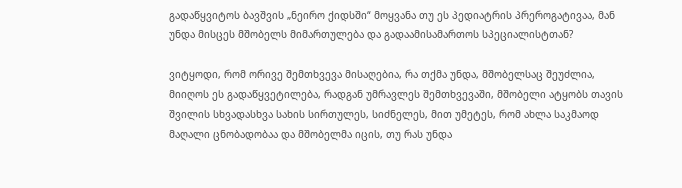გადაწყვიტოს ბავშვის „ნეირო ქიდსში“ მოყვანა თუ ეს პედიატრის პრეროგატივაა, მან უნდა მისცეს მშობელს მიმართულება და გადაამისამართოს სპეციალისტთან?

ვიტყოდი, რომ ორივე შემთხვევა მისაღებია, რა თქმა უნდა, მშობელსაც შეუძლია, მიიღოს ეს გადაწყვეტილება, რადგან უმრავლეს შემთხვევაში, მშობელი ატყობს თავის შვილის სხვადასხვა სახის სირთულეს, სიძნელეს, მით უმეტეს, რომ ახლა საკმაოდ მაღალი ცნობადობაა და მშობელმა იცის, თუ რას უნდა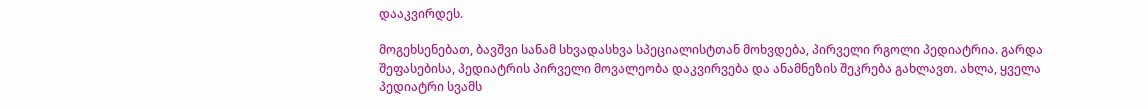დააკვირდეს.

მოგეხსენებათ, ბავშვი სანამ სხვადასხვა სპეციალისტთან მოხვდება, პირველი რგოლი პედიატრია. გარდა შეფასებისა, პედიატრის პირველი მოვალეობა დაკვირვება და ანამნეზის შეკრება გახლავთ. ახლა, ყველა პედიატრი სვამს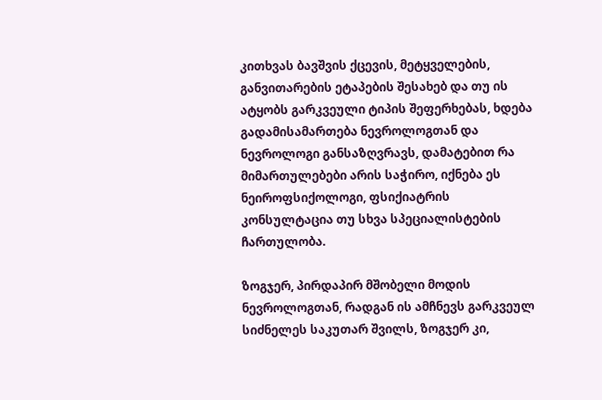კითხვას ბავშვის ქცევის, მეტყველების, განვითარების ეტაპების შესახებ და თუ ის ატყობს გარკვეული ტიპის შეფერხებას, ხდება გადამისამართება ნევროლოგთან და ნევროლოგი განსაზღვრავს, დამატებით რა მიმართულებები არის საჭირო, იქნება ეს ნეიროფსიქოლოგი, ფსიქიატრის კონსულტაცია თუ სხვა სპეციალისტების ჩართულობა.

ზოგჯერ, პირდაპირ მშობელი მოდის ნევროლოგთან, რადგან ის ამჩნევს გარკვეულ სიძნელეს საკუთარ შვილს, ზოგჯერ კი,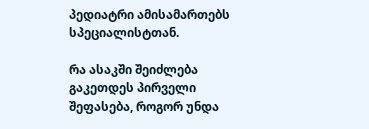პედიატრი ამისამართებს სპეციალისტთან.

რა ასაკში შეიძლება გაკეთდეს პირველი შეფასება, როგორ უნდა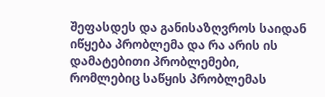შეფასდეს და განისაზღვროს საიდან იწყება პრობლემა და რა არის ის დამატებითი პრობლემები, რომლებიც საწყის პრობლემას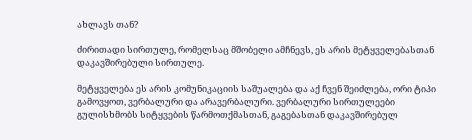ახლავს თან?

ძირითადი სირთულე, რომელსაც მშობელი ამჩნევს, ეს არის მეტყველებასთან დაკავშირებული სირთულე.

მეტყველება ეს არის კომუნიკაციის საშუალება და აქ ჩვენ შეიძლება, ორი ტიპი გამოვყოთ, ვერბალური და არავერბალური. ვერბალური სირთულეები გულისხმობს სიტყვების წარმოთქმასთან, გაგებასთან დაკავშირებულ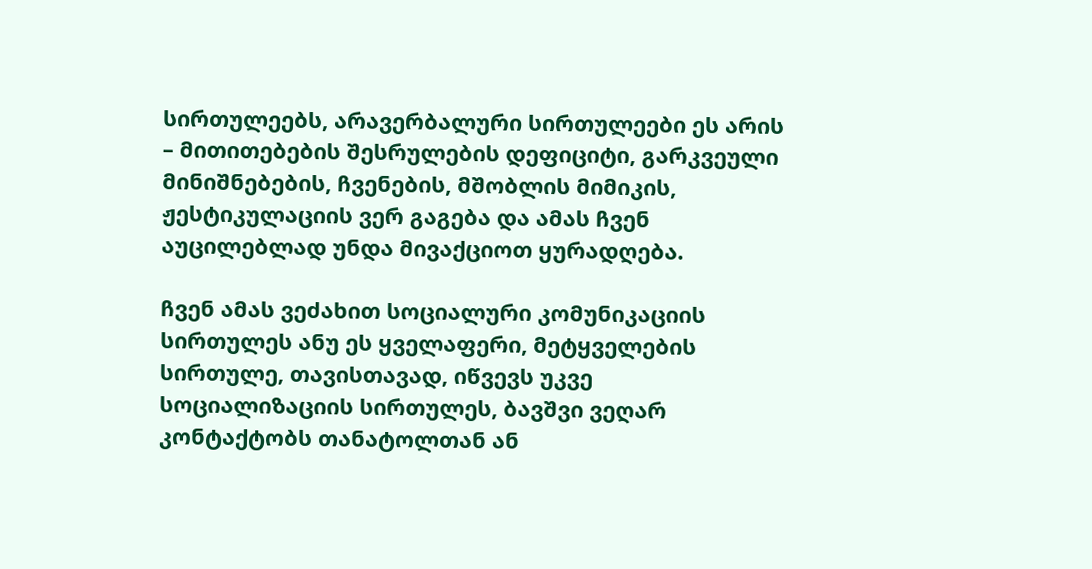სირთულეებს, არავერბალური სირთულეები ეს არის – მითითებების შესრულების დეფიციტი, გარკვეული მინიშნებების, ჩვენების, მშობლის მიმიკის, ჟესტიკულაციის ვერ გაგება და ამას ჩვენ აუცილებლად უნდა მივაქციოთ ყურადღება.

ჩვენ ამას ვეძახით სოციალური კომუნიკაციის სირთულეს ანუ ეს ყველაფერი, მეტყველების სირთულე, თავისთავად, იწვევს უკვე სოციალიზაციის სირთულეს, ბავშვი ვეღარ კონტაქტობს თანატოლთან ან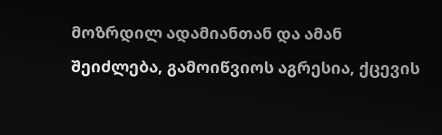მოზრდილ ადამიანთან და ამან შეიძლება, გამოიწვიოს აგრესია, ქცევის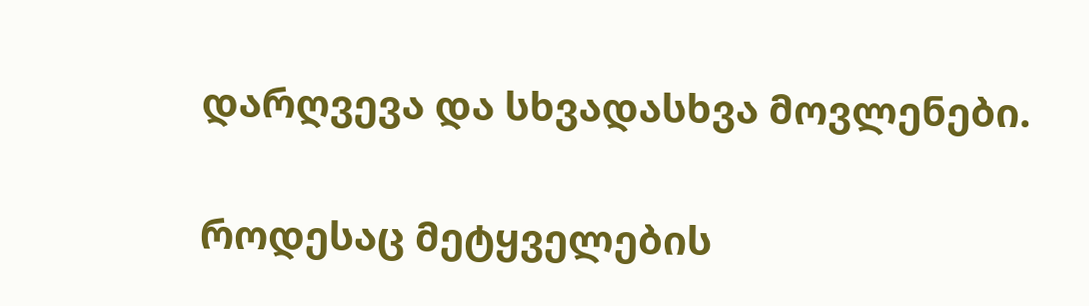დარღვევა და სხვადასხვა მოვლენები.

როდესაც მეტყველების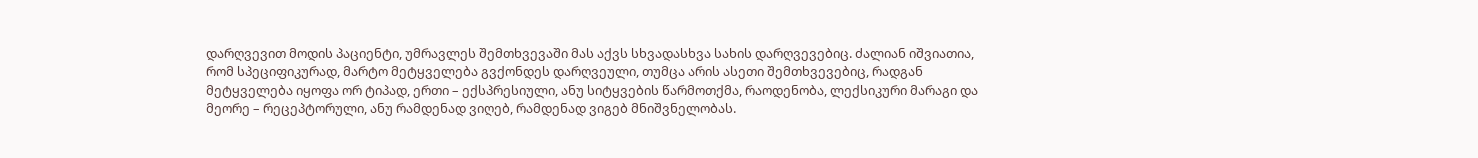დარღვევით მოდის პაციენტი, უმრავლეს შემთხვევაში მას აქვს სხვადასხვა სახის დარღვევებიც. ძალიან იშვიათია, რომ სპეციფიკურად, მარტო მეტყველება გვქონდეს დარღვეული, თუმცა არის ასეთი შემთხვევებიც, რადგან მეტყველება იყოფა ორ ტიპად, ერთი – ექსპრესიული, ანუ სიტყვების წარმოთქმა, რაოდენობა, ლექსიკური მარაგი და მეორე – რეცეპტორული, ანუ რამდენად ვიღებ, რამდენად ვიგებ მნიშვნელობას.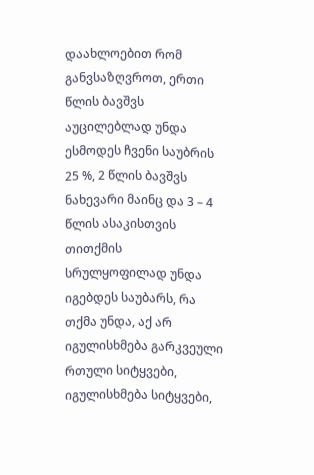დაახლოებით რომ განვსაზღვროთ, ერთი წლის ბავშვს აუცილებლად უნდა ესმოდეს ჩვენი საუბრის 25 %, 2 წლის ბავშვს ნახევარი მაინც და 3 – 4 წლის ასაკისთვის თითქმის სრულყოფილად უნდა იგებდეს საუბარს, რა თქმა უნდა, აქ არ იგულისხმება გარკვეული რთული სიტყვები, იგულისხმება სიტყვები,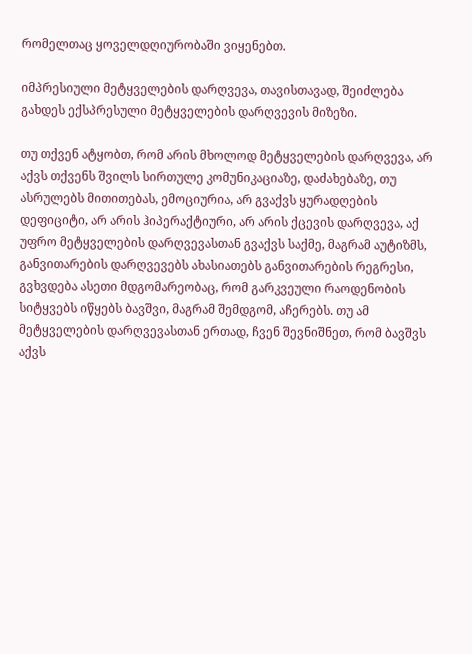რომელთაც ყოველდღიურობაში ვიყენებთ.

იმპრესიული მეტყველების დარღვევა, თავისთავად, შეიძლება გახდეს ექსპრესული მეტყველების დარღვევის მიზეზი.

თუ თქვენ ატყობთ, რომ არის მხოლოდ მეტყველების დარღვევა, არ აქვს თქვენს შვილს სირთულე კომუნიკაციაზე, დაძახებაზე, თუ ასრულებს მითითებას, ემოციურია, არ გვაქვს ყურადღების დეფიციტი, არ არის ჰიპერაქტიური, არ არის ქცევის დარღვევა, აქ უფრო მეტყველების დარღვევასთან გვაქვს საქმე, მაგრამ აუტიზმს, განვითარების დარღვევებს ახასიათებს განვითარების რეგრესი, გვხვდება ასეთი მდგომარეობაც, რომ გარკვეული რაოდენობის სიტყვებს იწყებს ბავშვი, მაგრამ შემდგომ, აჩერებს. თუ ამ მეტყველების დარღვევასთან ერთად, ჩვენ შევნიშნეთ, რომ ბავშვს აქვს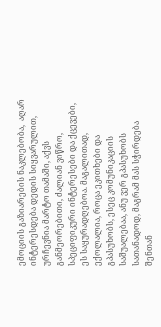ემოციის გაზიარების ნაკლებობა,  აღარ ინტერესდება დედის სიყვარულით, ურჩევნია მარტო თამაში, აქვს განმეორებითი, ძალიან ვიწრო, სპეციფიკური ინტერესები და ქცევები, ეს საყურადღებოა. მაგალითად, ექოლალია, როცა ეკითხები და გპასუხობს, ესეც კომუნიკაციის საშუალებაა, ანუ ვერ გპასუხობს სათანადოდ, მაგრამ მას სჭირდება შენთან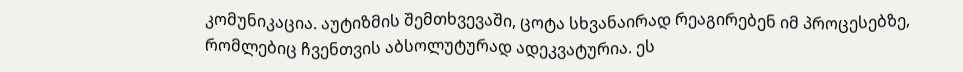კომუნიკაცია. აუტიზმის შემთხვევაში, ცოტა სხვანაირად რეაგირებენ იმ პროცესებზე, რომლებიც ჩვენთვის აბსოლუტურად ადეკვატურია. ეს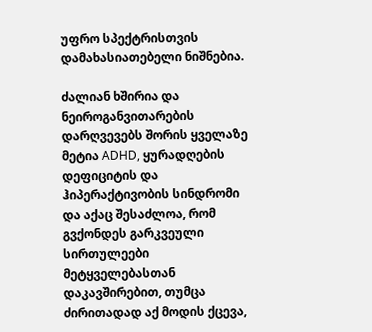უფრო სპექტრისთვის დამახასიათებელი ნიშნებია.

ძალიან ხშირია და ნეიროგანვითარების დარღვევებს შორის ყველაზე მეტია ADHD, ყურადღების დეფიციტის და ჰიპერაქტივობის სინდრომი და აქაც შესაძლოა, რომ გვქონდეს გარკვეული სირთულეები მეტყველებასთან დაკავშირებით, თუმცა ძირითადად აქ მოდის ქცევა,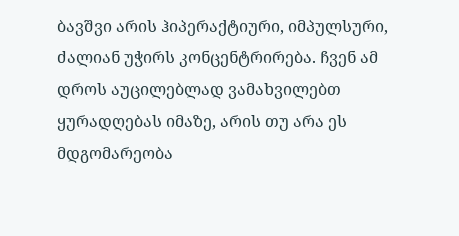ბავშვი არის ჰიპერაქტიური, იმპულსური, ძალიან უჭირს კონცენტრირება. ჩვენ ამ დროს აუცილებლად ვამახვილებთ ყურადღებას იმაზე, არის თუ არა ეს მდგომარეობა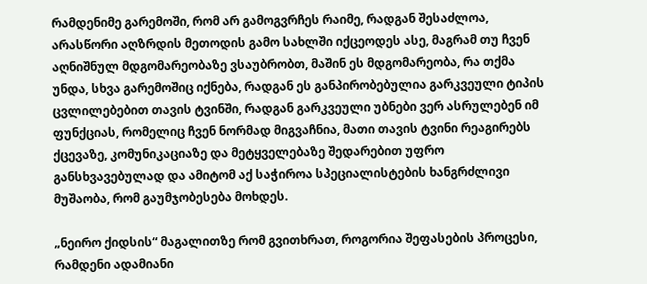რამდენიმე გარემოში, რომ არ გამოგვრჩეს რაიმე, რადგან შესაძლოა, არასწორი აღზრდის მეთოდის გამო სახლში იქცეოდეს ასე, მაგრამ თუ ჩვენ აღნიშნულ მდგომარეობაზე ვსაუბრობთ, მაშინ ეს მდგომარეობა, რა თქმა უნდა, სხვა გარემოშიც იქნება, რადგან ეს განპირობებულია გარკვეული ტიპის ცვლილებებით თავის ტვინში, რადგან გარკვეული უბნები ვერ ასრულებენ იმ ფუნქციას, რომელიც ჩვენ ნორმად მიგვაჩნია, მათი თავის ტვინი რეაგირებს ქცევაზე, კომუნიკაციაზე და მეტყველებაზე შედარებით უფრო განსხვავებულად და ამიტომ აქ საჭიროა სპეციალისტების ხანგრძლივი მუშაობა, რომ გაუმჯობესება მოხდეს.

„ნეირო ქიდსის“ მაგალითზე რომ გვითხრათ, როგორია შეფასების პროცესი, რამდენი ადამიანი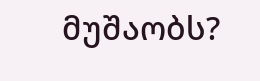მუშაობს?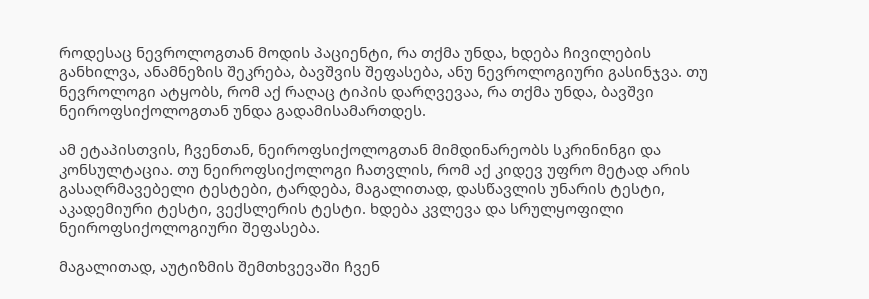როდესაც ნევროლოგთან მოდის პაციენტი, რა თქმა უნდა, ხდება ჩივილების განხილვა, ანამნეზის შეკრება, ბავშვის შეფასება, ანუ ნევროლოგიური გასინჯვა. თუ ნევროლოგი ატყობს, რომ აქ რაღაც ტიპის დარღვევაა, რა თქმა უნდა, ბავშვი ნეიროფსიქოლოგთან უნდა გადამისამართდეს.

ამ ეტაპისთვის, ჩვენთან, ნეიროფსიქოლოგთან მიმდინარეობს სკრინინგი და კონსულტაცია. თუ ნეიროფსიქოლოგი ჩათვლის, რომ აქ კიდევ უფრო მეტად არის გასაღრმავებელი ტესტები, ტარდება, მაგალითად, დასწავლის უნარის ტესტი, აკადემიური ტესტი, ვექსლერის ტესტი. ხდება კვლევა და სრულყოფილი ნეიროფსიქოლოგიური შეფასება.

მაგალითად, აუტიზმის შემთხვევაში ჩვენ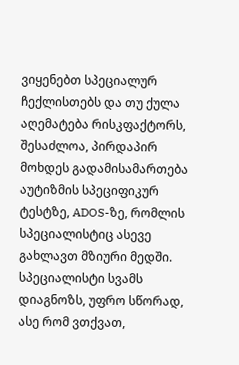ვიყენებთ სპეციალურ ჩექლისთებს და თუ ქულა აღემატება რისკფაქტორს, შესაძლოა, პირდაპირ მოხდეს გადამისამართება აუტიზმის სპეციფიკურ ტესტზე, ADOS-ზე, რომლის სპეციალისტიც ასევე გახლავთ მზიური მედში. სპეციალისტი სვამს დიაგნოზს, უფრო სწორად, ასე რომ ვთქვათ,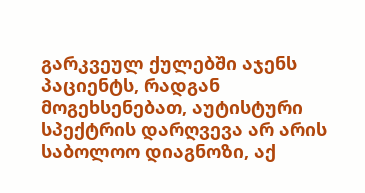გარკვეულ ქულებში აჯენს პაციენტს, რადგან მოგეხსენებათ, აუტისტური სპექტრის დარღვევა არ არის საბოლოო დიაგნოზი, აქ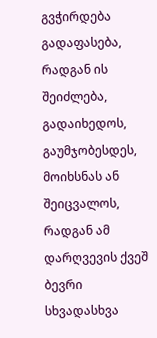გვჭირდება გადაფასება, რადგან ის შეიძლება, გადაიხედოს, გაუმჯობესდეს, მოიხსნას ან შეიცვალოს, რადგან ამ დარღვევის ქვეშ ბევრი სხვადასხვა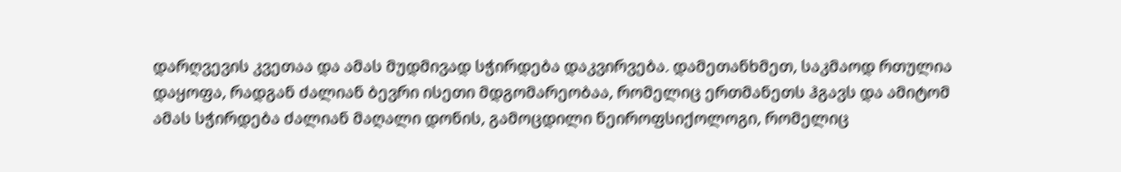დარღვევის კვეთაა და ამას მუდმივად სჭირდება დაკვირვება. დამეთანხმეთ, საკმაოდ რთულია დაყოფა, რადგან ძალიან ბევრი ისეთი მდგომარეობაა, რომელიც ერთმანეთს ჰგავს და ამიტომ ამას სჭირდება ძალიან მაღალი დონის, გამოცდილი ნეიროფსიქოლოგი, რომელიც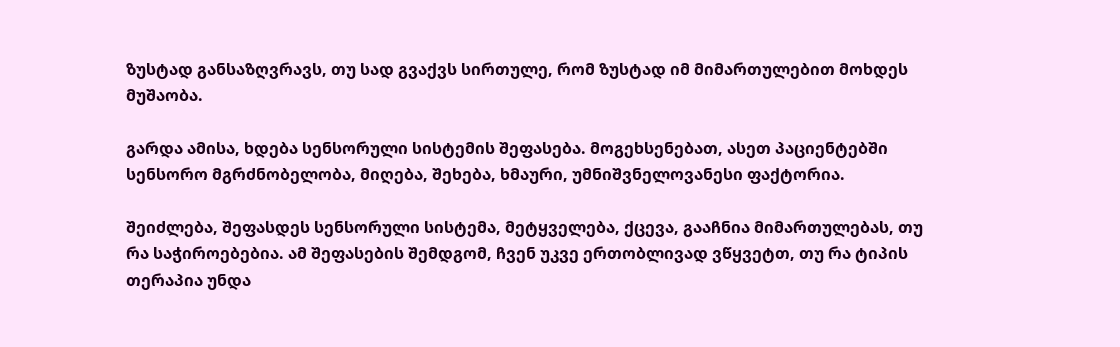ზუსტად განსაზღვრავს, თუ სად გვაქვს სირთულე, რომ ზუსტად იმ მიმართულებით მოხდეს მუშაობა.

გარდა ამისა, ხდება სენსორული სისტემის შეფასება. მოგეხსენებათ, ასეთ პაციენტებში სენსორო მგრძნობელობა, მიღება, შეხება, ხმაური, უმნიშვნელოვანესი ფაქტორია.

შეიძლება, შეფასდეს სენსორული სისტემა, მეტყველება, ქცევა, გააჩნია მიმართულებას, თუ რა საჭიროებებია. ამ შეფასების შემდგომ, ჩვენ უკვე ერთობლივად ვწყვეტთ, თუ რა ტიპის თერაპია უნდა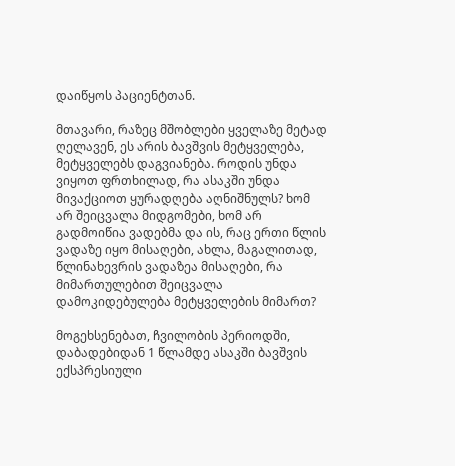დაიწყოს პაციენტთან.

მთავარი, რაზეც მშობლები ყველაზე მეტად ღელავენ, ეს არის ბავშვის მეტყველება, მეტყველებს დაგვიანება. როდის უნდა ვიყოთ ფრთხილად, რა ასაკში უნდა მივაქციოთ ყურადღება აღნიშნულს? ხომ არ შეიცვალა მიდგომები, ხომ არ გადმოიწია ვადებმა და ის, რაც ერთი წლის ვადაზე იყო მისაღები, ახლა, მაგალითად, წლინახევრის ვადაზეა მისაღები, რა მიმართულებით შეიცვალა დამოკიდებულება მეტყველების მიმართ?

მოგეხსენებათ, ჩვილობის პერიოდში, დაბადებიდან 1 წლამდე ასაკში ბავშვის ექსპრესიული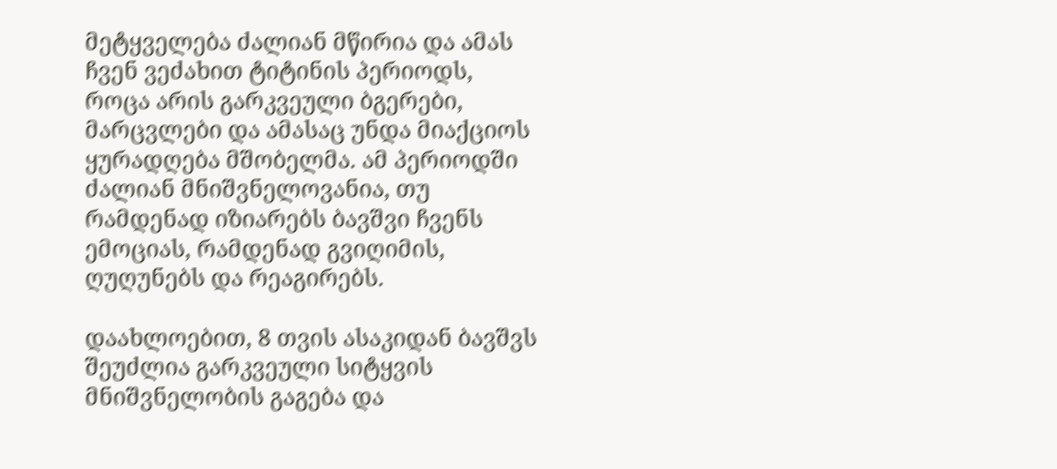მეტყველება ძალიან მწირია და ამას ჩვენ ვეძახით ტიტინის პერიოდს, როცა არის გარკვეული ბგერები, მარცვლები და ამასაც უნდა მიაქციოს ყურადღება მშობელმა. ამ პერიოდში ძალიან მნიშვნელოვანია, თუ რამდენად იზიარებს ბავშვი ჩვენს ემოციას, რამდენად გვიღიმის, ღუღუნებს და რეაგირებს.

დაახლოებით, 8 თვის ასაკიდან ბავშვს შეუძლია გარკვეული სიტყვის მნიშვნელობის გაგება და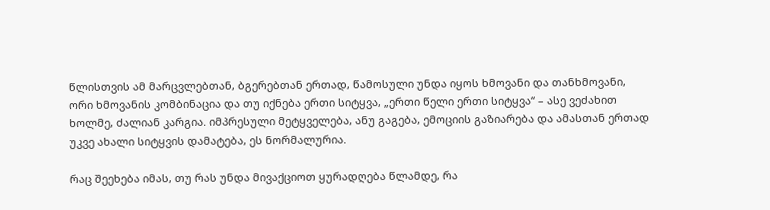წლისთვის ამ მარცვლებთან, ბგერებთან ერთად, წამოსული უნდა იყოს ხმოვანი და თანხმოვანი, ორი ხმოვანის კომბინაცია და თუ იქნება ერთი სიტყვა, „ერთი წელი ერთი სიტყვა“ – ასე ვეძახით ხოლმე, ძალიან კარგია. იმპრესული მეტყველება, ანუ გაგება, ემოციის გაზიარება და ამასთან ერთად უკვე ახალი სიტყვის დამატება, ეს ნორმალურია.

რაც შეეხება იმას, თუ რას უნდა მივაქციოთ ყურადღება წლამდე, რა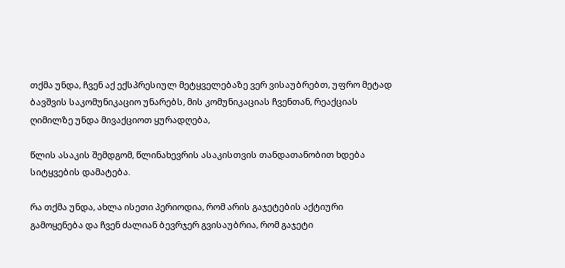თქმა უნდა, ჩვენ აქ ექსპრესიულ მეტყველებაზე ვერ ვისაუბრებთ, უფრო მეტად ბავშვის საკომუნიკაციო უნარებს, მის კომუნიკაციას ჩვენთან, რეაქციას ღიმილზე უნდა მივაქციოთ ყურადღება,

წლის ასაკის შემდგომ, წლინახევრის ასაკისთვის თანდათანობით ხდება სიტყვების დამატება.

რა თქმა უნდა, ახლა ისეთი პერიოდია, რომ არის გაჯეტების აქტიური გამოყენება და ჩვენ ძალიან ბევრჯერ გვისაუბრია, რომ გაჯეტი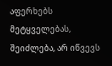აფერხებს მეტყველებას, შეიძლება, არ იწვევს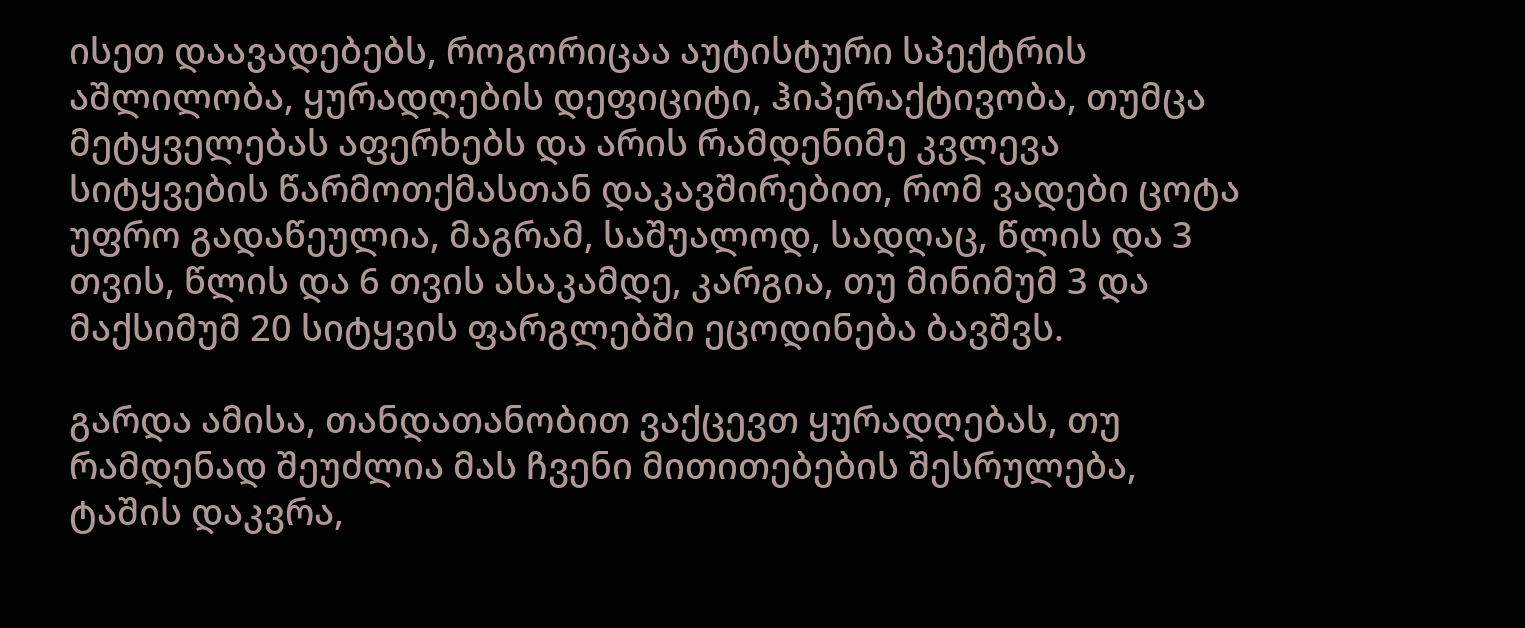ისეთ დაავადებებს, როგორიცაა აუტისტური სპექტრის აშლილობა, ყურადღების დეფიციტი, ჰიპერაქტივობა, თუმცა მეტყველებას აფერხებს და არის რამდენიმე კვლევა სიტყვების წარმოთქმასთან დაკავშირებით, რომ ვადები ცოტა უფრო გადაწეულია, მაგრამ, საშუალოდ, სადღაც, წლის და 3 თვის, წლის და 6 თვის ასაკამდე, კარგია, თუ მინიმუმ 3 და მაქსიმუმ 20 სიტყვის ფარგლებში ეცოდინება ბავშვს.

გარდა ამისა, თანდათანობით ვაქცევთ ყურადღებას, თუ რამდენად შეუძლია მას ჩვენი მითითებების შესრულება, ტაშის დაკვრა,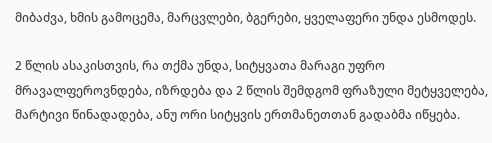მიბაძვა, ხმის გამოცემა, მარცვლები, ბგერები, ყველაფერი უნდა ესმოდეს.

2 წლის ასაკისთვის, რა თქმა უნდა, სიტყვათა მარაგი უფრო მრავალფეროვნდება, იზრდება და 2 წლის შემდგომ ფრაზული მეტყველება, მარტივი წინადადება, ანუ ორი სიტყვის ერთმანეთთან გადაბმა იწყება.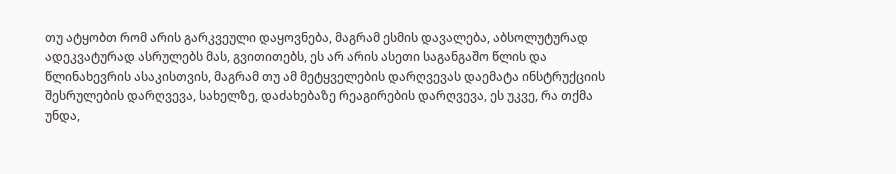თუ ატყობთ რომ არის გარკვეული დაყოვნება, მაგრამ ესმის დავალება, აბსოლუტურად ადეკვატურად ასრულებს მას, გვითითებს, ეს არ არის ასეთი საგანგაშო წლის და წლინახევრის ასაკისთვის, მაგრამ თუ ამ მეტყველების დარღვევას დაემატა ინსტრუქციის შესრულების დარღვევა, სახელზე, დაძახებაზე რეაგირების დარღვევა, ეს უკვე, რა თქმა უნდა,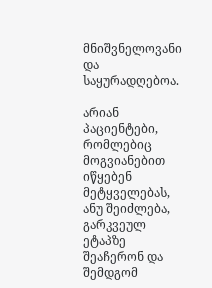მნიშვნელოვანი და საყურადღებოა.

არიან პაციენტები, რომლებიც მოგვიანებით იწყებენ მეტყველებას, ანუ შეიძლება, გარკვეულ ეტაპზე შეაჩერონ და შემდგომ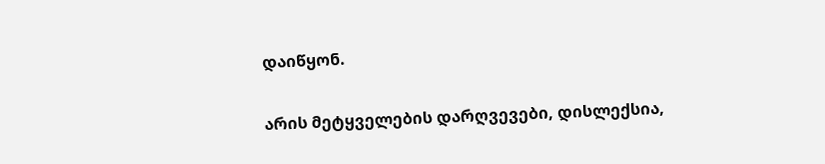დაიწყონ.

არის მეტყველების დარღვევები, დისლექსია,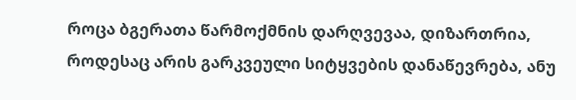როცა ბგერათა წარმოქმნის დარღვევაა, დიზართრია, როდესაც არის გარკვეული სიტყვების დანაწევრება, ანუ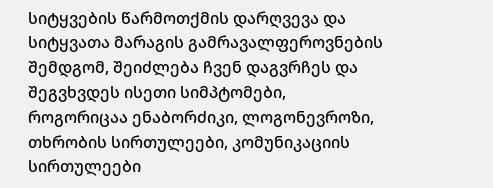სიტყვების წარმოთქმის დარღვევა და სიტყვათა მარაგის გამრავალფეროვნების შემდგომ, შეიძლება ჩვენ დაგვრჩეს და შეგვხვდეს ისეთი სიმპტომები, როგორიცაა ენაბორძიკი, ლოგონევროზი, თხრობის სირთულეები, კომუნიკაციის სირთულეები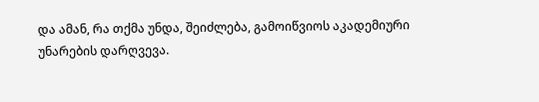და ამან, რა თქმა უნდა, შეიძლება, გამოიწვიოს აკადემიური უნარების დარღვევა.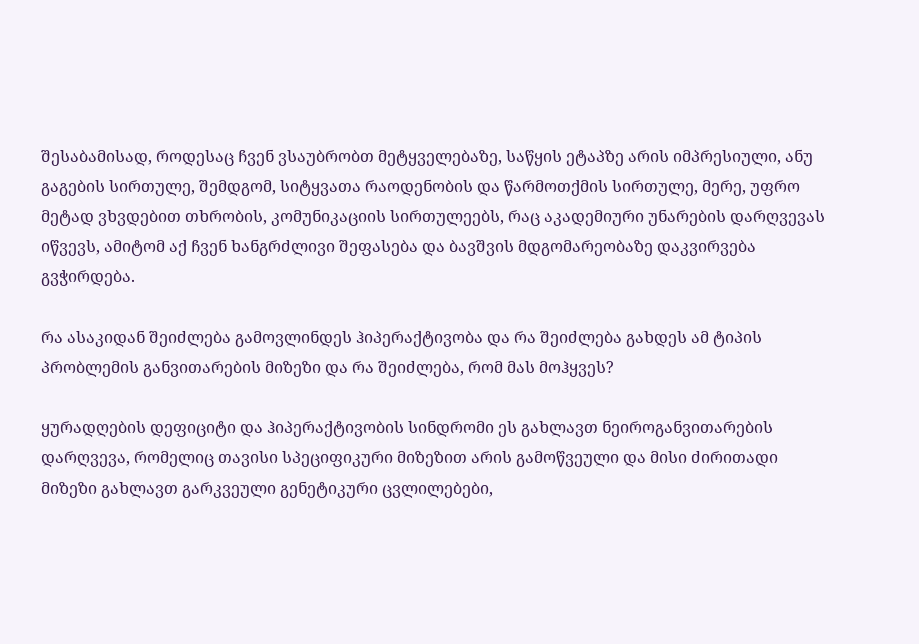შესაბამისად, როდესაც ჩვენ ვსაუბრობთ მეტყველებაზე, საწყის ეტაპზე არის იმპრესიული, ანუ გაგების სირთულე, შემდგომ, სიტყვათა რაოდენობის და წარმოთქმის სირთულე, მერე, უფრო მეტად ვხვდებით თხრობის, კომუნიკაციის სირთულეებს, რაც აკადემიური უნარების დარღვევას იწვევს, ამიტომ აქ ჩვენ ხანგრძლივი შეფასება და ბავშვის მდგომარეობაზე დაკვირვება გვჭირდება.

რა ასაკიდან შეიძლება გამოვლინდეს ჰიპერაქტივობა და რა შეიძლება გახდეს ამ ტიპის პრობლემის განვითარების მიზეზი და რა შეიძლება, რომ მას მოჰყვეს?

ყურადღების დეფიციტი და ჰიპერაქტივობის სინდრომი ეს გახლავთ ნეიროგანვითარების დარღვევა, რომელიც თავისი სპეციფიკური მიზეზით არის გამოწვეული და მისი ძირითადი მიზეზი გახლავთ გარკვეული გენეტიკური ცვლილებები,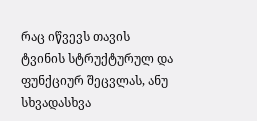რაც იწვევს თავის ტვინის სტრუქტურულ და ფუნქციურ შეცვლას, ანუ სხვადასხვა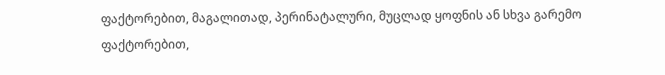ფაქტორებით, მაგალითად, პერინატალური, მუცლად ყოფნის ან სხვა გარემო ფაქტორებით,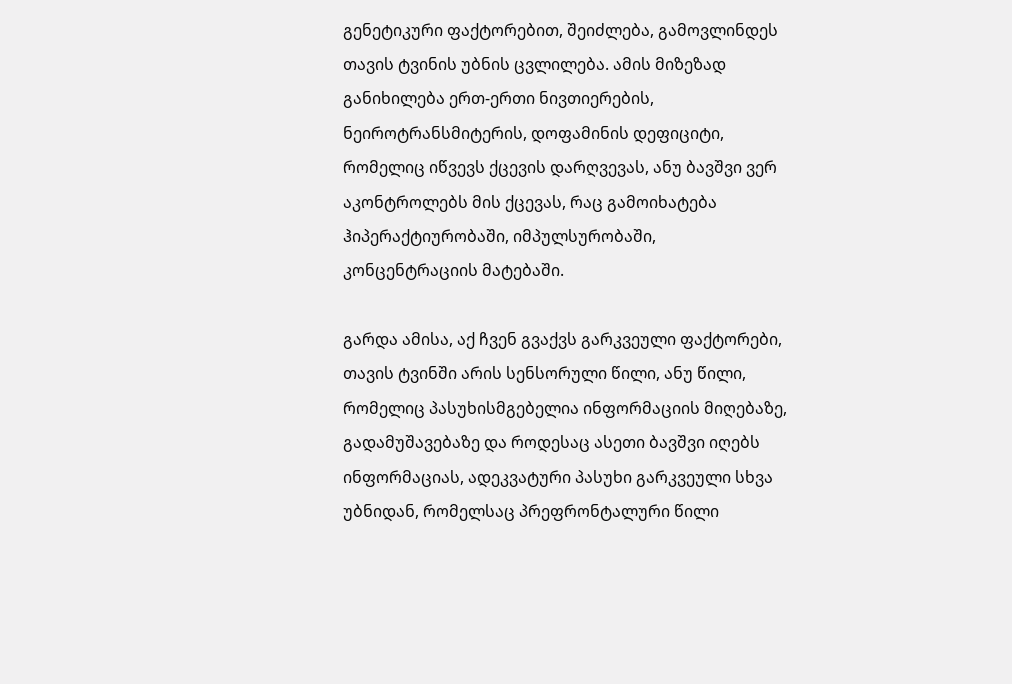გენეტიკური ფაქტორებით, შეიძლება, გამოვლინდეს თავის ტვინის უბნის ცვლილება. ამის მიზეზად განიხილება ერთ-ერთი ნივთიერების, ნეიროტრანსმიტერის, დოფამინის დეფიციტი, რომელიც იწვევს ქცევის დარღვევას, ანუ ბავშვი ვერ აკონტროლებს მის ქცევას, რაც გამოიხატება ჰიპერაქტიურობაში, იმპულსურობაში, კონცენტრაციის მატებაში.

გარდა ამისა, აქ ჩვენ გვაქვს გარკვეული ფაქტორები, თავის ტვინში არის სენსორული წილი, ანუ წილი, რომელიც პასუხისმგებელია ინფორმაციის მიღებაზე, გადამუშავებაზე და როდესაც ასეთი ბავშვი იღებს ინფორმაციას, ადეკვატური პასუხი გარკვეული სხვა უბნიდან, რომელსაც პრეფრონტალური წილი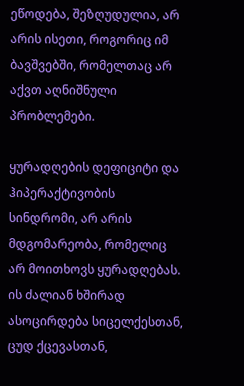ეწოდება, შეზღუდულია, არ არის ისეთი, როგორიც იმ ბავშვებში, რომელთაც არ აქვთ აღნიშნული პრობლემები.

ყურადღების დეფიციტი და ჰიპერაქტივობის სინდრომი, არ არის მდგომარეობა, რომელიც არ მოითხოვს ყურადღებას. ის ძალიან ხშირად ასოცირდება სიცელქესთან, ცუდ ქცევასთან,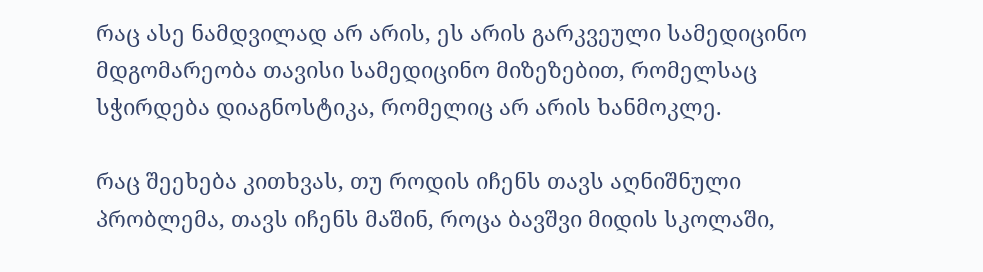რაც ასე ნამდვილად არ არის, ეს არის გარკვეული სამედიცინო მდგომარეობა თავისი სამედიცინო მიზეზებით, რომელსაც სჭირდება დიაგნოსტიკა, რომელიც არ არის ხანმოკლე.

რაც შეეხება კითხვას, თუ როდის იჩენს თავს აღნიშნული პრობლემა, თავს იჩენს მაშინ, როცა ბავშვი მიდის სკოლაში,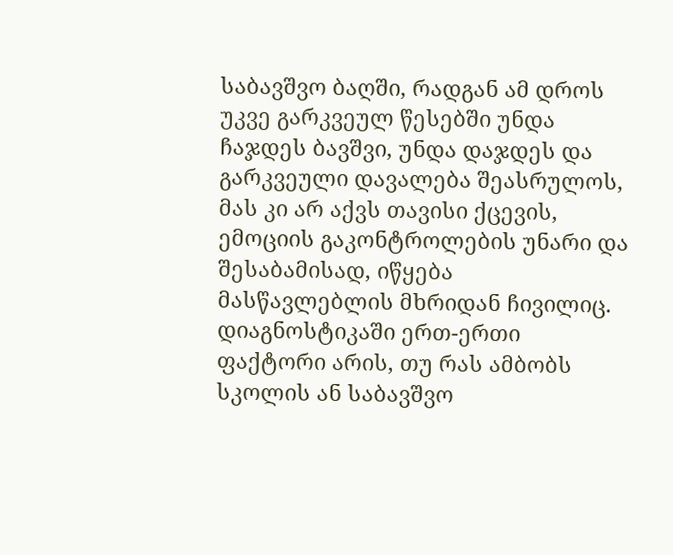საბავშვო ბაღში, რადგან ამ დროს უკვე გარკვეულ წესებში უნდა ჩაჯდეს ბავშვი, უნდა დაჯდეს და გარკვეული დავალება შეასრულოს, მას კი არ აქვს თავისი ქცევის, ემოციის გაკონტროლების უნარი და შესაბამისად, იწყება მასწავლებლის მხრიდან ჩივილიც. დიაგნოსტიკაში ერთ-ერთი ფაქტორი არის, თუ რას ამბობს სკოლის ან საბავშვო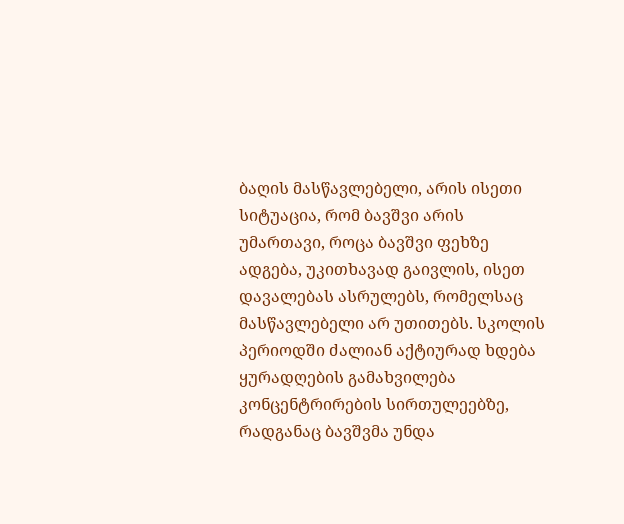ბაღის მასწავლებელი, არის ისეთი სიტუაცია, რომ ბავშვი არის უმართავი, როცა ბავშვი ფეხზე ადგება, უკითხავად გაივლის, ისეთ დავალებას ასრულებს, რომელსაც მასწავლებელი არ უთითებს. სკოლის პერიოდში ძალიან აქტიურად ხდება ყურადღების გამახვილება კონცენტრირების სირთულეებზე, რადგანაც ბავშვმა უნდა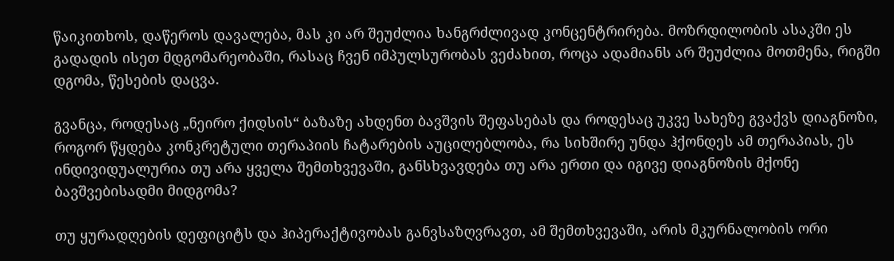წაიკითხოს, დაწეროს დავალება, მას კი არ შეუძლია ხანგრძლივად კონცენტრირება. მოზრდილობის ასაკში ეს გადადის ისეთ მდგომარეობაში, რასაც ჩვენ იმპულსურობას ვეძახით, როცა ადამიანს არ შეუძლია მოთმენა, რიგში დგომა, წესების დაცვა.

გვანცა, როდესაც „ნეირო ქიდსის“ ბაზაზე ახდენთ ბავშვის შეფასებას და როდესაც უკვე სახეზე გვაქვს დიაგნოზი, როგორ წყდება კონკრეტული თერაპიის ჩატარების აუცილებლობა, რა სიხშირე უნდა ჰქონდეს ამ თერაპიას, ეს ინდივიდუალურია თუ არა ყველა შემთხვევაში, განსხვავდება თუ არა ერთი და იგივე დიაგნოზის მქონე ბავშვებისადმი მიდგომა?

თუ ყურადღების დეფიციტს და ჰიპერაქტივობას განვსაზღვრავთ, ამ შემთხვევაში, არის მკურნალობის ორი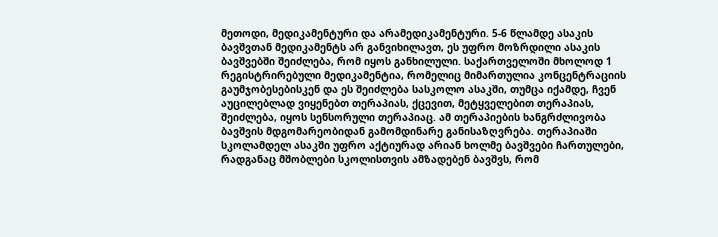მეთოდი, მედიკამენტური და არამედიკამენტური. 5-6 წლამდე ასაკის ბავშვთან მედიკამენტს არ განვიხილავთ, ეს უფრო მოზრდილი ასაკის ბავშვებში შეიძლება, რომ იყოს განხილული. საქართველოში მხოლოდ 1 რეგისტრირებული მედიკამენტია, რომელიც მიმართულია კონცენტრაციის გაუმჯობესებისკენ და ეს შეიძლება სასკოლო ასაკში, თუმცა იქამდე, ჩვენ აუცილებლად ვიყენებთ თერაპიას, ქცევით, მეტყველებით თერაპიას, შეიძლება, იყოს სენსორული თერაპიაც. ამ თერაპიების ხანგრძლივობა ბავშვის მდგომარეობიდან გამომდინარე განისაზღვრება. თერაპიაში სკოლამდელ ასაკში უფრო აქტიურად არიან ხოლმე ბავშვები ჩართულები, რადგანაც მშობლები სკოლისთვის ამზადებენ ბავშვს, რომ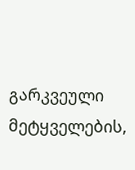გარკვეული მეტყველების,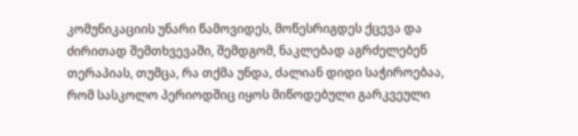კომუნიკაციის უნარი წამოვიდეს, მოწესრიგდეს ქცევა და ძირითად შემთხვევაში, შემდგომ, ნაკლებად აგრძელებენ თერაპიას, თუმცა, რა თქმა უნდა, ძალიან დიდი საჭიროებაა, რომ სასკოლო პერიოდშიც იყოს მიწოდებული გარკვეული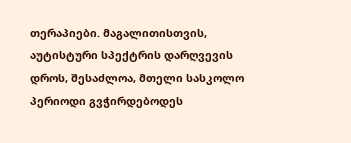თერაპიები. მაგალითისთვის, აუტისტური სპექტრის დარღვევის დროს, შესაძლოა, მთელი სასკოლო პერიოდი გვჭირდებოდეს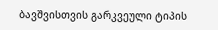ბავშვისთვის გარკვეული ტიპის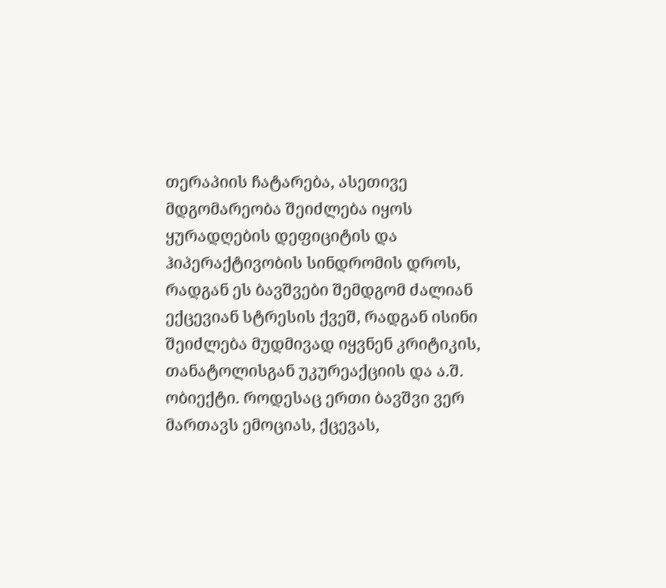თერაპიის ჩატარება, ასეთივე მდგომარეობა შეიძლება იყოს ყურადღების დეფიციტის და ჰიპერაქტივობის სინდრომის დროს, რადგან ეს ბავშვები შემდგომ ძალიან ექცევიან სტრესის ქვეშ, რადგან ისინი შეიძლება მუდმივად იყვნენ კრიტიკის, თანატოლისგან უკურეაქციის და ა.შ. ობიექტი. როდესაც ერთი ბავშვი ვერ მართავს ემოციას, ქცევას,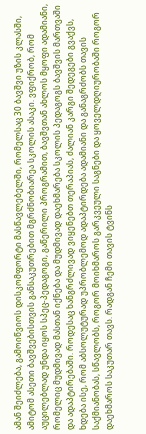ამან შეიძლება, გამოიწვიოს დისკომფორტი მასწავლებელში, რომელსაც 30 ბავშვი უზის კლასში, ამიტომ ასეთი ბავშვებისთვის განსაკუთრებით მგრძნობიარეა სკოლის ასაკი. ვფიქრობ, რომ აუცილებლად უნდა იყოს სპეც-პედაგოგი, გაწერილი პროგრამით, ბავშვთან ახლოს მყოფი ადამიანი, რომელიც მუდმივად მასთან იქნება და მუდმივად დაეხმარება სკოლის პედაგოგს ბავშვის მართვაში და ადაპტირებაში. როდესაც ხანგრძლივად ვიყენებთ თერაპიას, ძალიან კარგი შედეგები გვაქვს, ხდება ისე, რომ აბსოლუტურად უპრობლემოდ ადაპტირდება ადამიანი და განაგრძობს თავის საქმიანობას, სწავლობს, როგორ მოიხმაროს გარკვეული საგნები და ყოველდღიურობაში როგორ დაეხმაროს საკუთარ თავს. რადგან ჩემი თავის ტვინს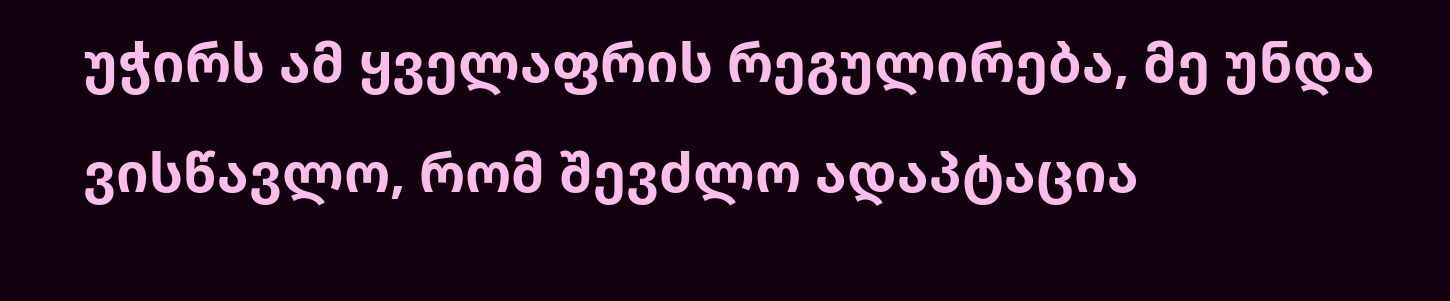უჭირს ამ ყველაფრის რეგულირება, მე უნდა ვისწავლო, რომ შევძლო ადაპტაცია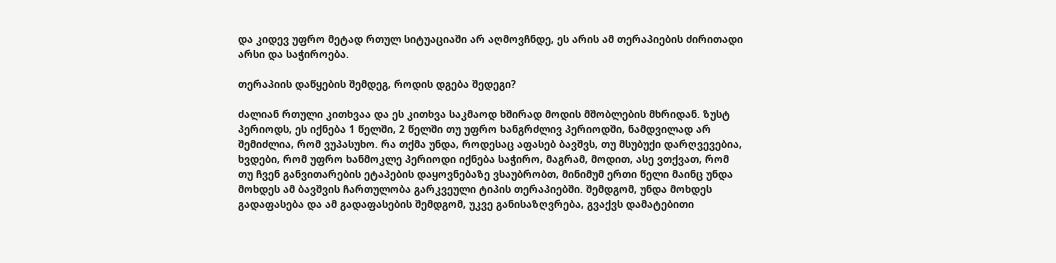და კიდევ უფრო მეტად რთულ სიტუაციაში არ აღმოვჩნდე, ეს არის ამ თერაპიების ძირითადი არსი და საჭიროება.

თერაპიის დაწყების შემდეგ, როდის დგება შედეგი?

ძალიან რთული კითხვაა და ეს კითხვა საკმაოდ ხშირად მოდის მშობლების მხრიდან. ზუსტ პერიოდს, ეს იქნება 1 წელში, 2 წელში თუ უფრო ხანგრძლივ პერიოდში, ნამდვილად არ შემიძლია, რომ ვუპასუხო. რა თქმა უნდა, როდესაც აფასებ ბავშვს, თუ მსუბუქი დარღვევებია, ხვდები, რომ უფრო ხანმოკლე პერიოდი იქნება საჭირო, მაგრამ, მოდით, ასე ვთქვათ, რომ თუ ჩვენ განვითარების ეტაპების დაყოვნებაზე ვსაუბრობთ, მინიმუმ ერთი წელი მაინც უნდა მოხდეს ამ ბავშვის ჩართულობა გარკვეული ტიპის თერაპიებში. შემდგომ, უნდა მოხდეს გადაფასება და ამ გადაფასების შემდგომ, უკვე განისაზღვრება, გვაქვს დამატებითი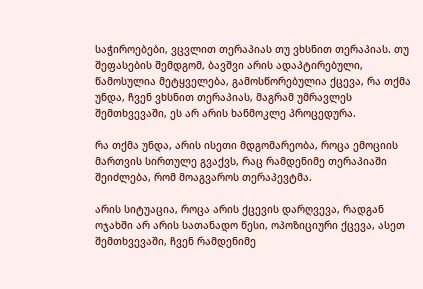საჭიროებები, ვცვლით თერაპიას თუ ვხსნით თერაპიას. თუ შეფასების შემდგომ, ბავშვი არის ადაპტირებული, წამოსულია მეტყველება, გამოსწორებულია ქცევა, რა თქმა უნდა, ჩვენ ვხსნით თერაპიას, მაგრამ უმრავლეს შემთხვევაში, ეს არ არის ხანმოკლე პროცედურა.

რა თქმა უნდა, არის ისეთი მდგომარეობა, როცა ემოციის მართვის სირთულე გვაქვს, რაც რამდენიმე თერაპიაში შეიძლება, რომ მოაგვაროს თერაპევტმა.

არის სიტუაცია, როცა არის ქცევის დარღვევა, რადგან ოჯახში არ არის სათანადო წესი, ოპოზიციური ქცევა, ასეთ შემთხვევაში, ჩვენ რამდენიმე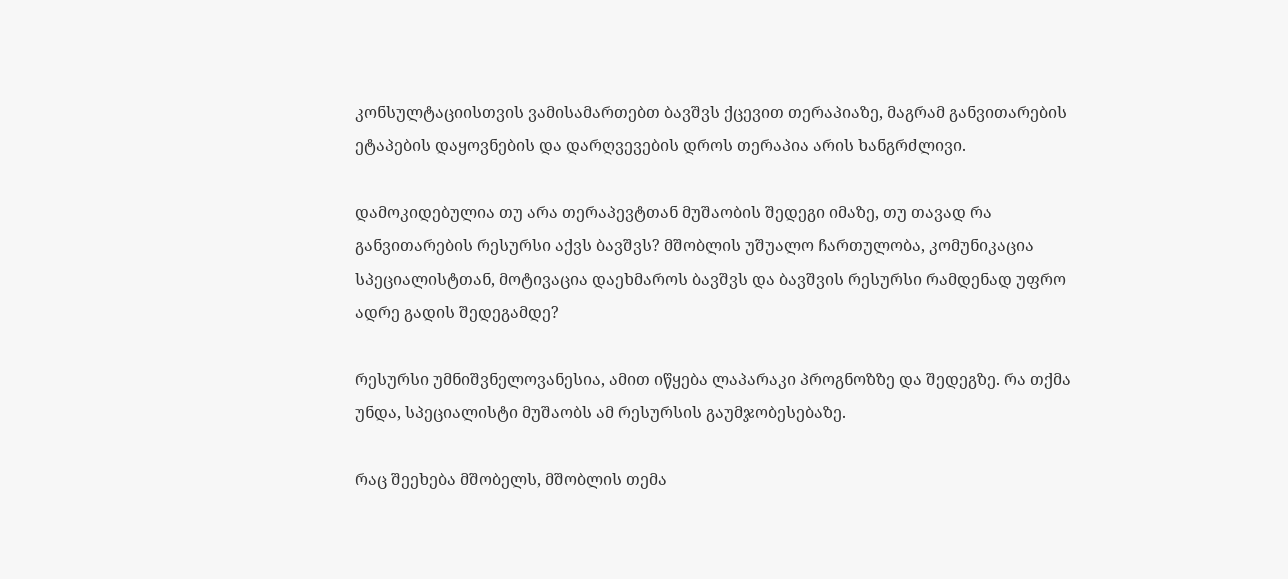კონსულტაციისთვის ვამისამართებთ ბავშვს ქცევით თერაპიაზე, მაგრამ განვითარების ეტაპების დაყოვნების და დარღვევების დროს თერაპია არის ხანგრძლივი.

დამოკიდებულია თუ არა თერაპევტთან მუშაობის შედეგი იმაზე, თუ თავად რა განვითარების რესურსი აქვს ბავშვს? მშობლის უშუალო ჩართულობა, კომუნიკაცია სპეციალისტთან, მოტივაცია დაეხმაროს ბავშვს და ბავშვის რესურსი რამდენად უფრო ადრე გადის შედეგამდე?

რესურსი უმნიშვნელოვანესია, ამით იწყება ლაპარაკი პროგნოზზე და შედეგზე. რა თქმა უნდა, სპეციალისტი მუშაობს ამ რესურსის გაუმჯობესებაზე.

რაც შეეხება მშობელს, მშობლის თემა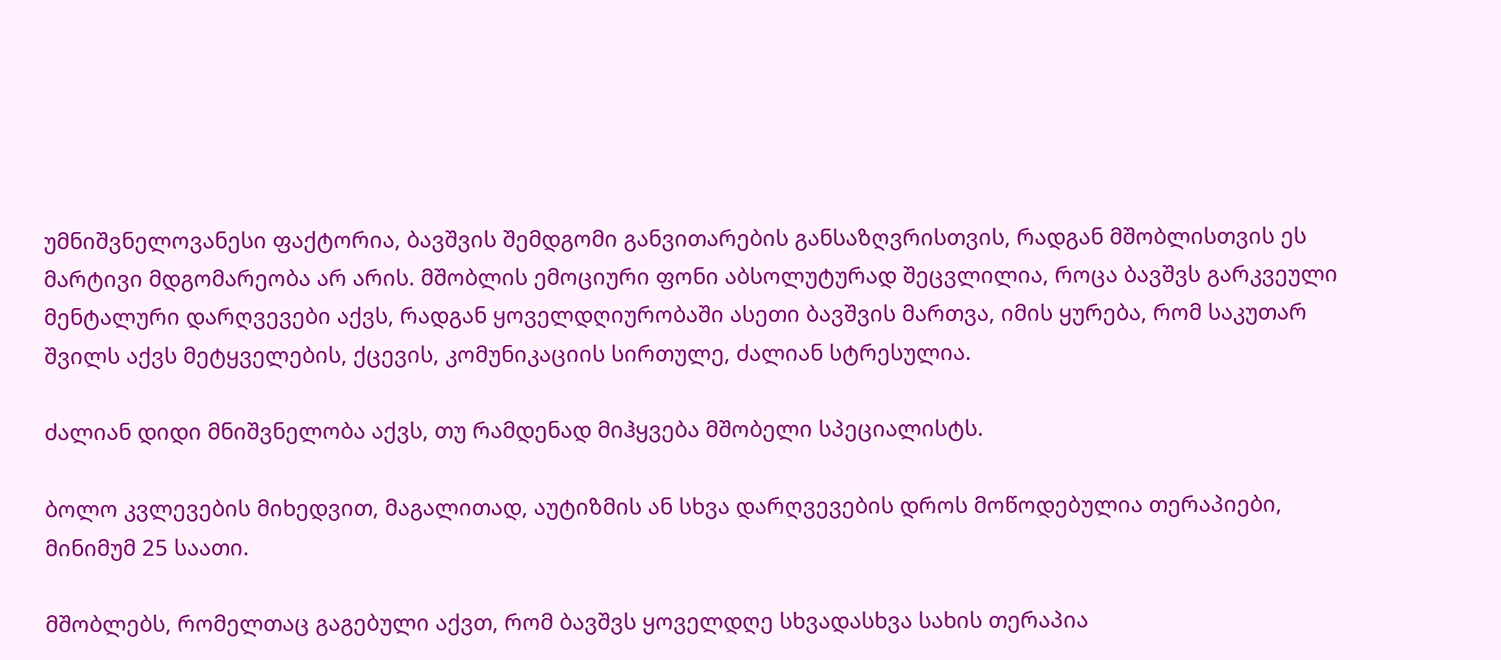უმნიშვნელოვანესი ფაქტორია, ბავშვის შემდგომი განვითარების განსაზღვრისთვის, რადგან მშობლისთვის ეს მარტივი მდგომარეობა არ არის. მშობლის ემოციური ფონი აბსოლუტურად შეცვლილია, როცა ბავშვს გარკვეული მენტალური დარღვევები აქვს, რადგან ყოველდღიურობაში ასეთი ბავშვის მართვა, იმის ყურება, რომ საკუთარ შვილს აქვს მეტყველების, ქცევის, კომუნიკაციის სირთულე, ძალიან სტრესულია.

ძალიან დიდი მნიშვნელობა აქვს, თუ რამდენად მიჰყვება მშობელი სპეციალისტს.

ბოლო კვლევების მიხედვით, მაგალითად, აუტიზმის ან სხვა დარღვევების დროს მოწოდებულია თერაპიები, მინიმუმ 25 საათი.

მშობლებს, რომელთაც გაგებული აქვთ, რომ ბავშვს ყოველდღე სხვადასხვა სახის თერაპია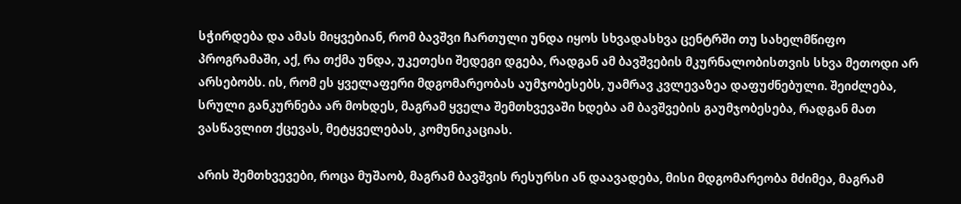სჭირდება და ამას მიყვებიან, რომ ბავშვი ჩართული უნდა იყოს სხვადასხვა ცენტრში თუ სახელმწიფო პროგრამაში, აქ, რა თქმა უნდა, უკეთესი შედეგი დგება, რადგან ამ ბავშვების მკურნალობისთვის სხვა მეთოდი არ არსებობს. ის, რომ ეს ყველაფერი მდგომარეობას აუმჯობესებს, უამრავ კვლევაზეა დაფუძნებული. შეიძლება, სრული განკურნება არ მოხდეს, მაგრამ ყველა შემთხვევაში ხდება ამ ბავშვების გაუმჯობესება, რადგან მათ ვასწავლით ქცევას, მეტყველებას, კომუნიკაციას.

არის შემთხვევები, როცა მუშაობ, მაგრამ ბავშვის რესურსი ან დაავადება, მისი მდგომარეობა მძიმეა, მაგრამ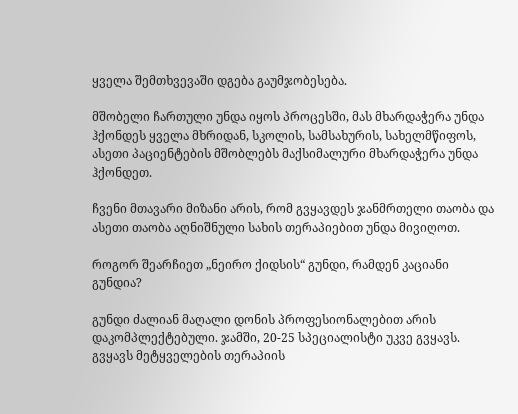ყველა შემთხვევაში დგება გაუმჯობესება.

მშობელი ჩართული უნდა იყოს პროცესში, მას მხარდაჭერა უნდა ჰქონდეს ყველა მხრიდან, სკოლის, სამსახურის, სახელმწიფოს, ასეთი პაციენტების მშობლებს მაქსიმალური მხარდაჭერა უნდა ჰქონდეთ.

ჩვენი მთავარი მიზანი არის, რომ გვყავდეს ჯანმრთელი თაობა და ასეთი თაობა აღნიშნული სახის თერაპიებით უნდა მივიღოთ.

როგორ შეარჩიეთ „ნეირო ქიდსის“ გუნდი, რამდენ კაციანი გუნდია?

გუნდი ძალიან მაღალი დონის პროფესიონალებით არის დაკომპლექტებული. ჯამში, 20-25 სპეციალისტი უკვე გვყავს. გვყავს მეტყველების თერაპიის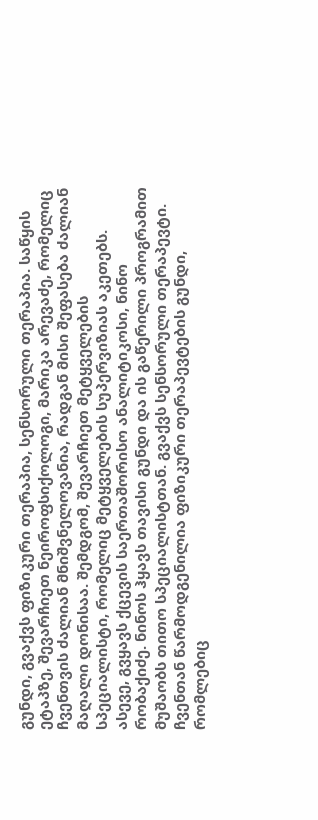გუნდი, გვაქვს ფიზიკური თერაპია, სენსორული თერაპია. საწყის ეტაპზე, შევარჩიეთ ნეიროფსიქოლოგი, მარიკა არევაძე, რომელიც ჩვენთვის ძალიან მნიშვნელოვანია, რადგან მისი შეფასება ძალიან მაღალი დონისაა. შემდგომ, შევარჩიეთ მეტყველების სპეციალისტი, რომელიც მეტყველების სუპერვიზიას აკეთებს. ასევე, გვყავს ქცევის საერთაშორისო ანალიტიკოსი, ნინო რობაქიძე. ნინოს ჰყავს თავისი გუნდი და ის გაწერილი პროგრამით მუშაობს თითო სპეციალისტთან. გვაქვს სენსორული თერაპევტი. ჩვენთან წარმოდგენილია ფიზიკური თერაპევტების გუნდი, რომლებიც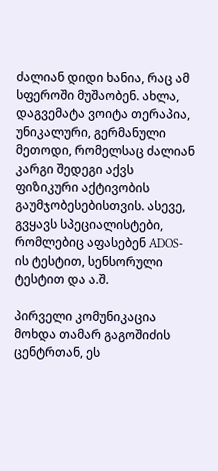ძალიან დიდი ხანია, რაც ამ სფეროში მუშაობენ. ახლა, დაგვემატა ვოიტა თერაპია, უნიკალური, გერმანული მეთოდი, რომელსაც ძალიან კარგი შედეგი აქვს ფიზიკური აქტივობის გაუმჯობესებისთვის. ასევე, გვყავს სპეციალისტები, რომლებიც აფასებენ ADOS-ის ტესტით, სენსორული ტესტით და ა.შ.

პირველი კომუნიკაცია მოხდა თამარ გაგოშიძის ცენტრთან, ეს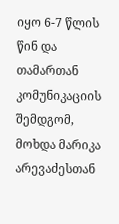იყო 6-7 წლის წინ და თამართან კომუნიკაციის შემდგომ, მოხდა მარიკა არევაძესთან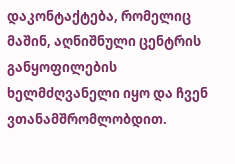დაკონტაქტება, რომელიც მაშინ, აღნიშნული ცენტრის განყოფილების ხელმძღვანელი იყო და ჩვენ ვთანამშრომლობდით.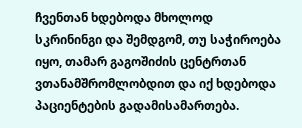ჩვენთან ხდებოდა მხოლოდ სკრინინგი და შემდგომ, თუ საჭიროება იყო, თამარ გაგოშიძის ცენტრთან ვთანამშრომლობდით და იქ ხდებოდა პაციენტების გადამისამართება.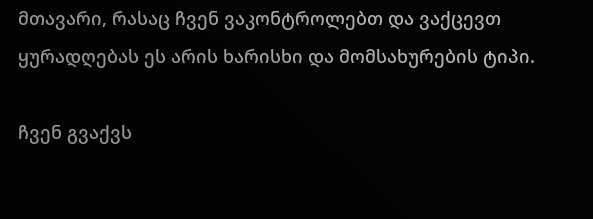მთავარი, რასაც ჩვენ ვაკონტროლებთ და ვაქცევთ ყურადღებას ეს არის ხარისხი და მომსახურების ტიპი.

ჩვენ გვაქვს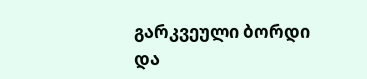გარკვეული ბორდი და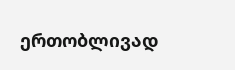ერთობლივად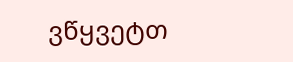ვწყვეტთ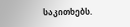საკითხებს.